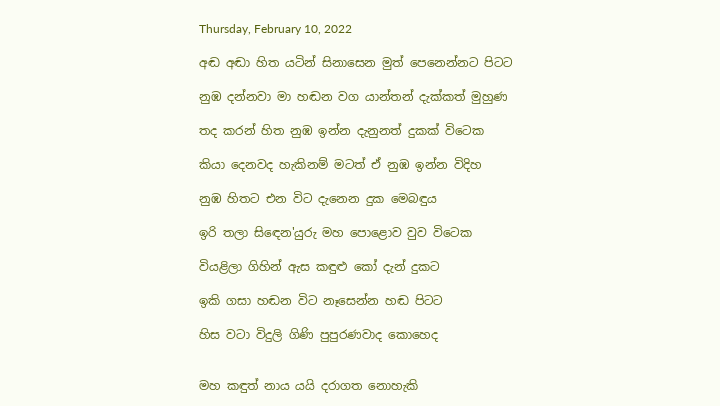Thursday, February 10, 2022

අඬ අඬා හිත යටින් සිනාසෙන මුත් පෙනෙන්නට පිටට

නුඹ දන්නවා මා හඬන වග යාන්තන් දැක්කත් මුහුණ

තද කරන් හිත නුඹ ඉන්න දැනුනත් දුකක් විටෙක

කියා දෙනවද හැකිනම් මටත් ඒ නුඹ ඉන්න විදිහ

නුඹ හිතට එන විට දැනෙන දුක මෙබඳුය

ඉරි තලා සිඳෙන'යුරු මහ පොළොව වුව විටෙක

වියළිලා ගිහින් ඇස කඳුළු කෝ දැන් දුකට

ඉකි ගසා හඬන විට නෑසෙන්න හඬ පිටට

හිස වටා විදුලි ගිණි පුපුරණවාද කොහෙද


මහ කඳුත් නාය යයි දරාගත නොහැකි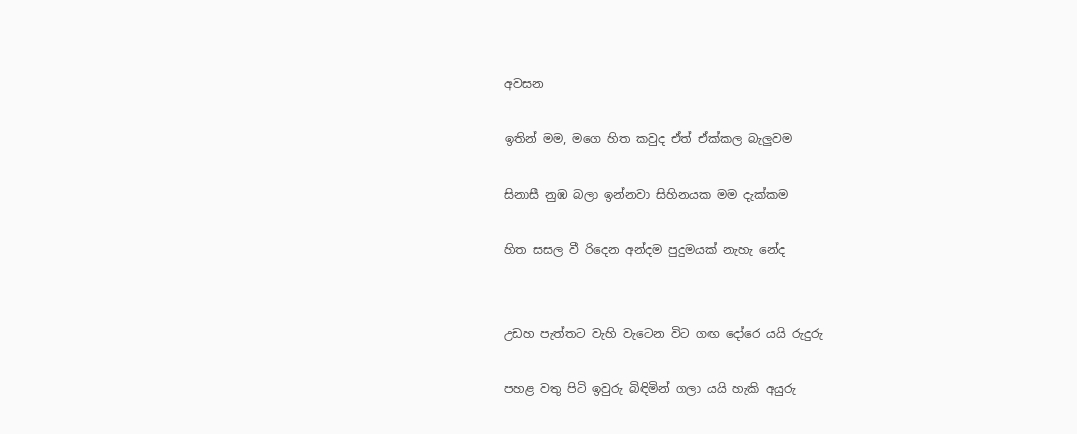අවසන

ඉතින් මම, මගෙ හිත කවුද ඒත් ඒක්කල බැලුවම

සිනාසී නුඹ බලා ඉන්නවා සිහිනයක මම දැක්කම

හිත සසල වී රිදෙන අන්දම පුදුමයක් නැහැ නේද


උඩහ පැත්තට වැහි වැටෙන විට ගඟ දෝරෙ යයි රුදුරු

පහළ වතු පිටි ඉවුරු බිඳිමින් ගලා යයි හැකි අයුරු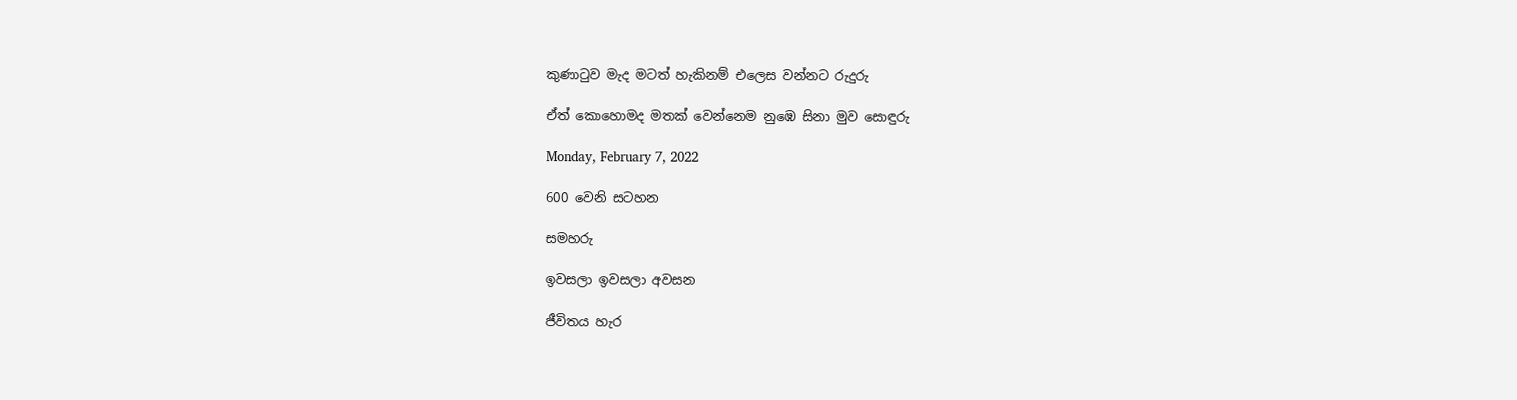කුණාටුව මැද මටත් හැකිනම් එලෙස වන්නට රුදුරු

ඒත් කොහොමද මතක් වෙන්නෙම නුඹෙ සිනා මුව සොඳුරු

Monday, February 7, 2022

600 වෙනි සටහන

සමහරු

ඉවසලා ඉවසලා අවසන

ජීවිතය හැර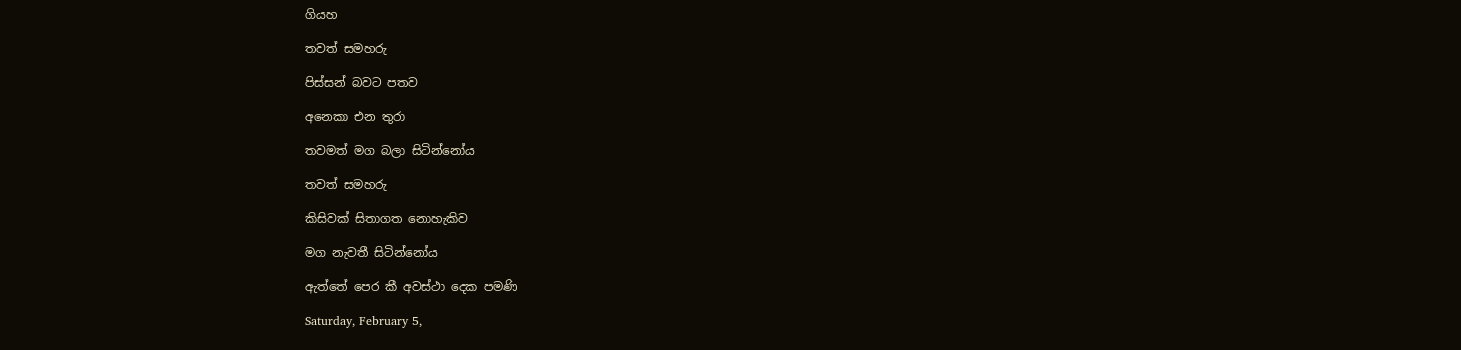ගියහ

තවත් සමහරු

පිස්සන් බවට පතව

අනෙකා එන තුරා

තවමත් මග බලා සිටින්නෝය

තවත් සමහරු

කිසිවක් සිතාගත නොහැකිව

මග නැවතී සිටින්නෝය

ඇත්තේ පෙර කී අවස්ථා දෙක පමණි

Saturday, February 5,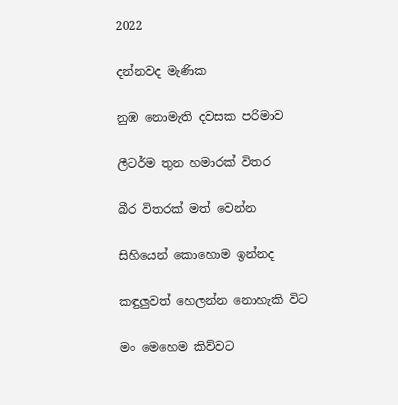2022

දන්නවද මැණික

නුඹ නොමැති දවසක පරිමාව

ලීටර්ම තුන හමාරක් විතර

බීර විතරක් මත් වෙන්න

සිහියෙන් කොහොම ඉන්නද

කඳුලුවත් හෙලන්න නොහැකි විට

මං මෙහෙම කිව්වට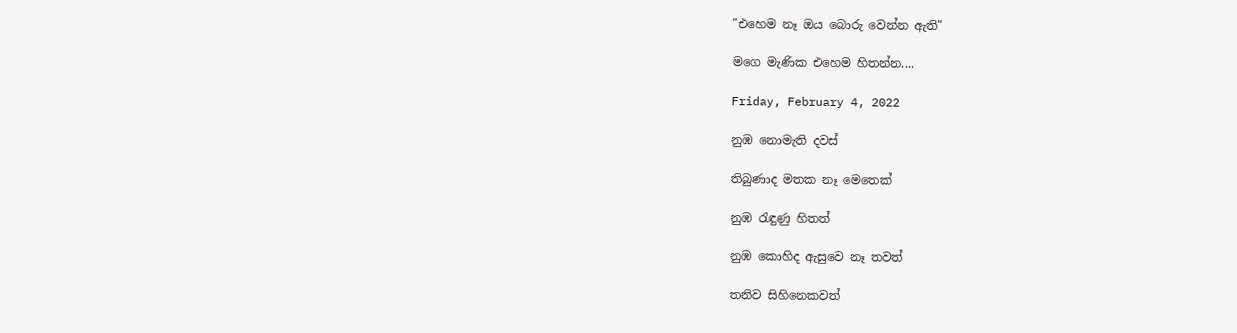"එහෙම නෑ ඔය බොරු වෙන්න ඇති"

මගෙ මැණික එහෙම හිතන්න....

Friday, February 4, 2022

නුඹ නොමැති දවස්

තිබුණාද මතක නෑ මෙතෙක්

නුඹ රැඳුණු හිතත්

නුඹ කොහිද ඇසුවෙ නෑ තවත්

තනිව සිහිනෙකවත්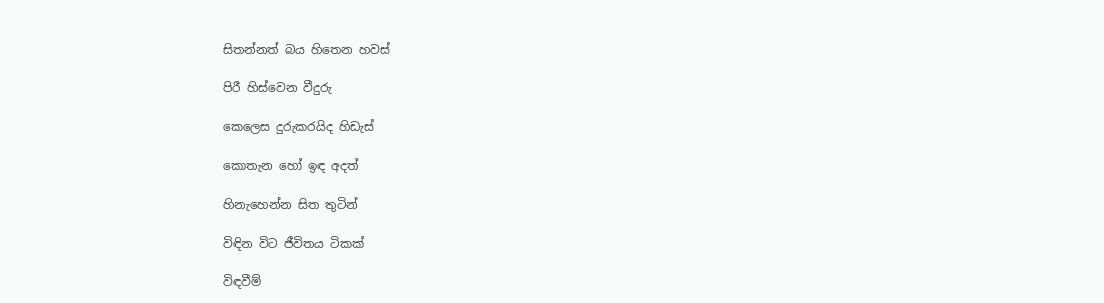සිතන්නත් බය හිතෙන හවස්

පිරී හිස්වෙන වීදුරු

කෙලෙස දුරුකරයිද හිඩැස්

කොතැන හෝ ඉඳ අදත්

හිනැහෙන්න සිත තුටින්

විඳින විට ජීවිතය ටිකක්

විඳවීම්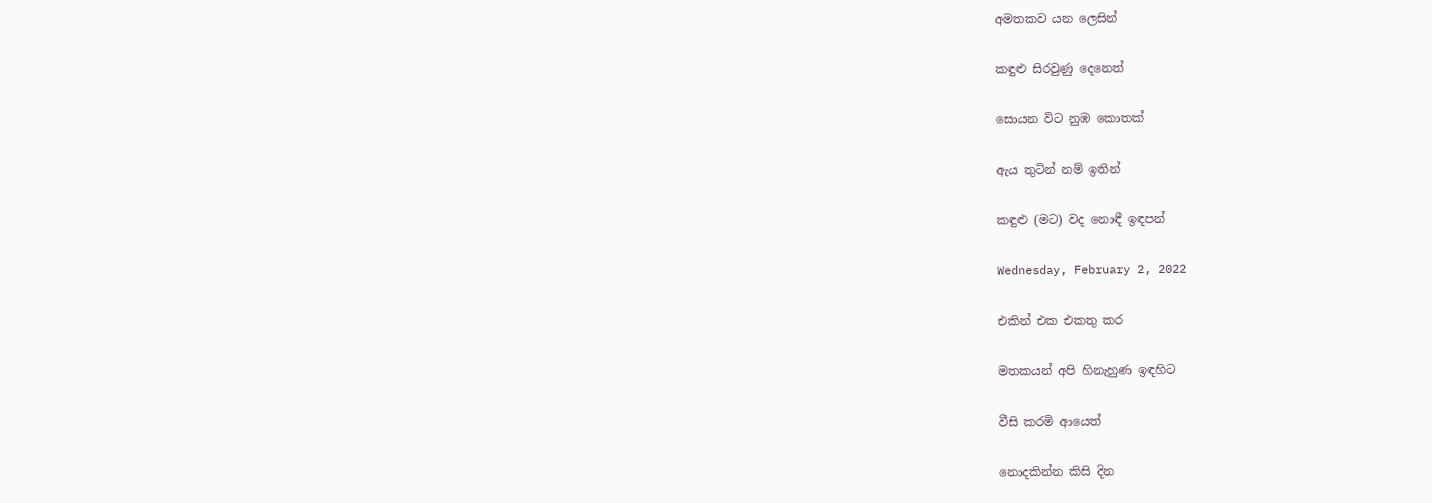අමතකව යන ලෙසින්

කඳුළු සිරවුණු දෙනෙත්

සොයන විට නුඹ කොතක්

ඇය තුටින් නම් ඉතින්

කඳුළු (මට) වද නොඳී ඉඳපන්

Wednesday, February 2, 2022

එකින් එක එකතු කර

මතකයන් අපි හිනැහුණ ඉඳහිට

වීසි කරමි ආයෙත්

නොදකින්න කිසි දින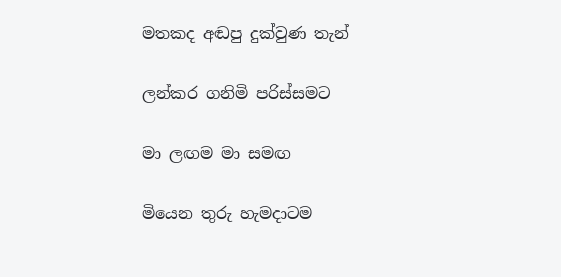මතකද අඬපු දුක්වුණ තැන්

ලන්කර ගනිමි පරිස්සමට

මා ලඟම මා සමඟ

මියෙන තුරු හැමදාටම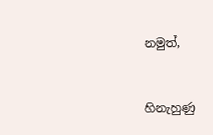නමුත්,


හිනැහුණු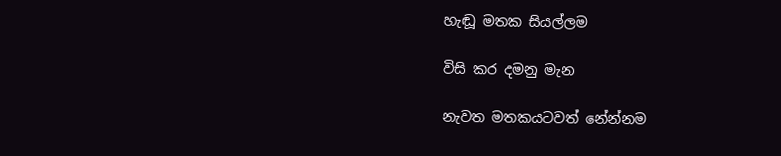හැඬූ මතක සියල්ලම

විසි කර දමනු මැන

නැවත මතකයටවත් නේන්නම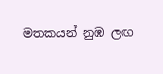මතකයන් නුඹ ලඟ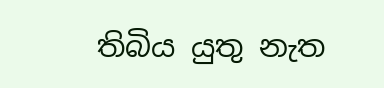තිබිය යුතු නැත